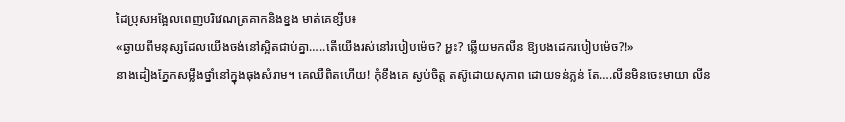ដៃប្រុសអង្អែលពេញបរិវេណត្រគាកនិងខ្នង មាត់គេខ្សឹប៖
«ឆ្ងាយពីមនុស្សដែលយើងចង់នៅស្អិតជាប់គ្នា…..តើយើងរស់នៅរបៀបម៉េច? អ្ហះ? ឆ្លើយមកលីន ឱ្យបងដេករបៀបម៉េច?!»
នាងដៀងភ្នែកសម្លឹងថ្នាំនៅក្នុងធុងសំរាម។ គេឈឺពិតហើយ! កុំខឹងគេ ស្ងប់ចិត្ត តស៊ូដោយសុភាព ដោយទន់ភ្លន់ តែ….លីនមិនចេះមាយា លីន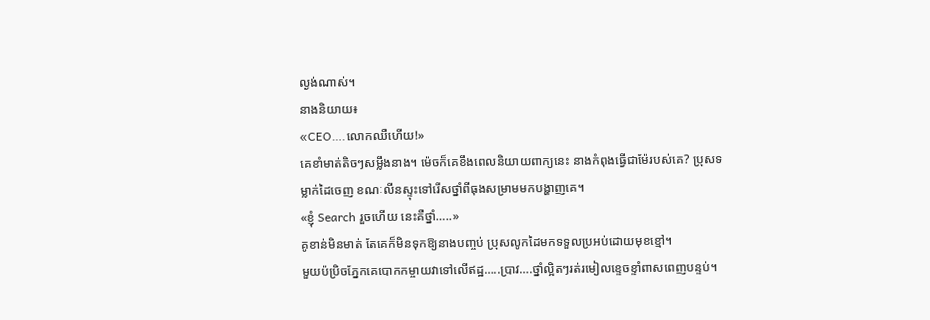ល្ងង់ណាស់។
នាងនិយាយ៖
«CEO….លោកឈឺហើយ!»
គេខាំមាត់តិចៗសម្លឹងនាង។ ម៉េចក៏គេខឹងពេលនិយាយពាក្យនេះ នាងកំពុងធ្វើជាម៉ែរបស់គេ? ប្រុសទម្លាក់ដៃចេញ ខណៈលីនស្ទុះទៅរើសថ្នាំពីធុងសម្រាមមកបង្ហាញគេ។
«ខ្ញុំ Search រួចហើយ នេះគឺថ្នាំ…..»
គូខាន់មិនមាត់ តែគេក៏មិនទុកឱ្យនាងបញ្ចប់ ប្រុសលូកដៃមកទទួលប្រអប់ដោយមុខខ្មៅ។
មួយប៉ប្រិចភ្នែកគេបោកកម្ចាយវាទៅលើឥដ្ឋ…..ប្រាវ….ថ្នាំល្អិតៗរត់រមៀលខ្ទេចខ្ទាំពាសពេញបន្ទប់។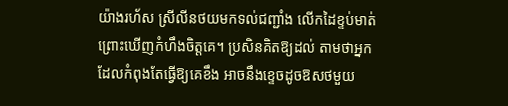យ៉ាងរហ័ស ស្រីលីនថយមកទល់ជញ្ជាំង លើកដៃខ្ទប់មាត់ព្រោះឃើញកំហឹងចិត្តគេ។ ប្រសិនគិតឱ្យដល់ តាមថាអ្នកដែលកំពុងតែធ្វើឱ្យគេខឹង អាចនឹងខ្ទេចដូចឱសថមួយ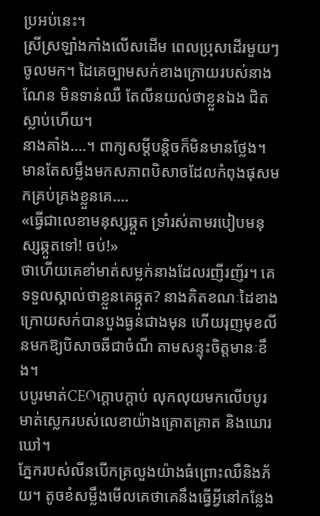ប្រអប់នេះ។
ស្រីស្រឡាំងកាំងលើសដើម ពេលប្រុសដើរមួយៗចូលមក។ ដៃគេច្បាមសក់ខាងក្រោយរបស់នាងណែន មិនទាន់ឈឺ តែលីនយល់ថាខ្លួនឯង ជិតស្លាប់ហើយ។
នាងគាំង….។ ពាក្យសម្តីបន្តិចក៏មិនមានថ្លែង។ មានតែសម្លឹងមកសភាពបិសាចដែលកំពុងផុសមកគ្រប់គ្រងខ្លួនគេ….
«ធ្វើជាលេខាមនុស្សឆ្កួត ទ្រាំរស់តាមរបៀបមនុស្សឆ្កួតទៅ! ចប់!»
ថាហើយគេខាំមាត់សម្លក់នាងដែលរញីរញ័រ។ គេទទួលស្គាល់ថាខ្លួនគេឆ្កួត? នាងគិតខណៈដៃខាងក្រោយសក់បានបួងធ្ងន់ជាងមុន ហើយរុញមុខលីនមកឱ្យបិសាចឆីជាចំណី តាមសន្ទុះចិត្តមានៈខឹង។
បបូរមាត់CEOក្តោបក្តាប់ លុកលុយមកលើបបូរមាត់ស្លេករបស់លេខាយ៉ាងគ្រោតគ្រាត និងឃោរឃៅ។
ភ្នែករបស់លីនបើកគ្រលួងយ៉ាងធំព្រោះឈឺនិងភ័យ។ តូចខំសម្លឹងមើលគេថាគេនឹងធ្វើអ្វីនៅកន្លែង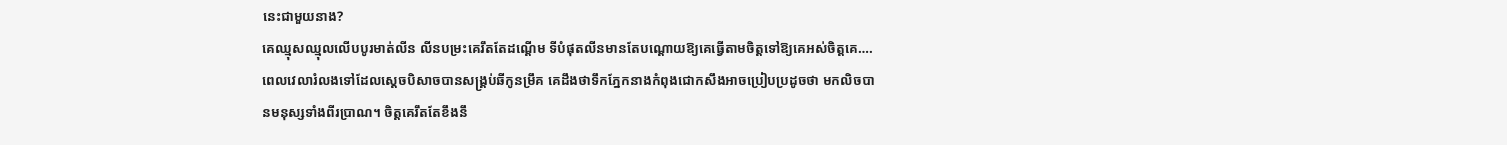នេះជាមួយនាង?
គេឈ្មុសឈ្មុលលើបបូរមាត់លីន លីនបម្រះគេរឹតតែដណ្តើម ទីបំផុតលីនមានតែបណ្តោយឱ្យគេធ្វើតាមចិត្តទៅឱ្យគេអស់ចិត្តគេ….
ពេលវេលារំលងទៅដែលស្តេចបិសាចបានសង្គ្រប់ឆីកូនម្រឹគ គេដឹងថាទឹកភ្នែកនាងកំពុងជោកសឹងអាចប្រៀបប្រដូចថា មកលិចបានមនុស្សទាំងពីរប្រាណ។ ចិត្តគេរឹតតែខឹងនឹ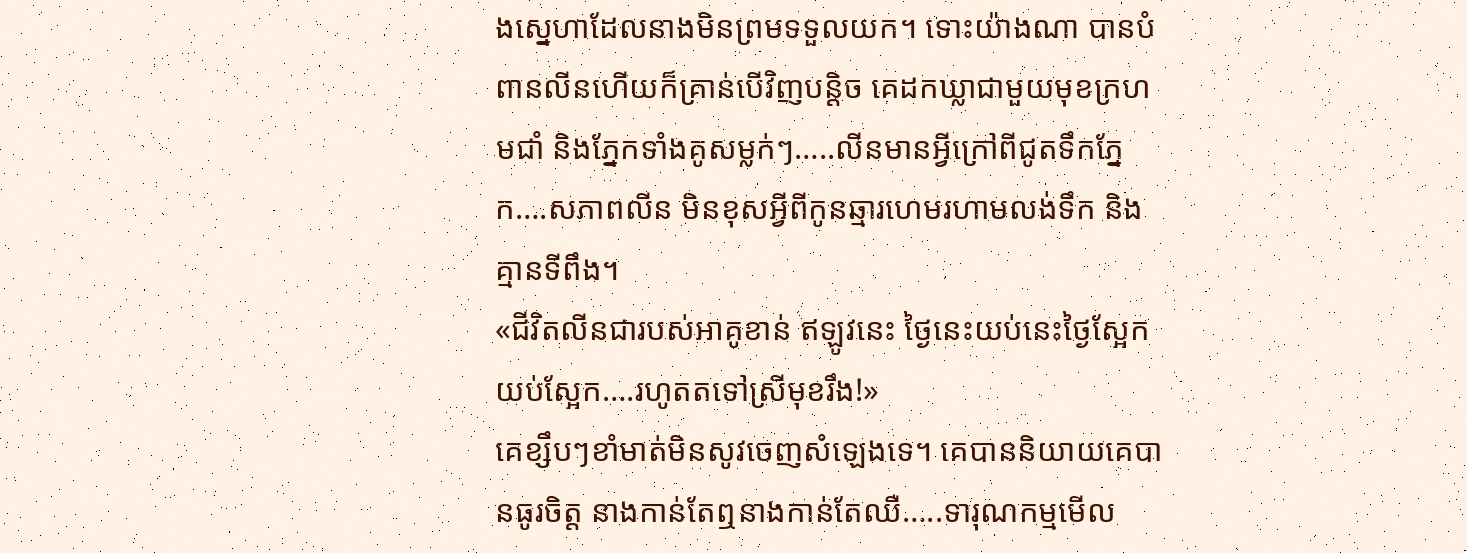ងស្នេហាដែលនាងមិនព្រមទទួលយក។ ទោះយ៉ាងណា បានបំពានលីនហើយក៏គ្រាន់បើវិញបន្តិច គេដកឃ្លាជាមួយមុខក្រហមជាំ និងភ្នែកទាំងគូសម្លក់ៗ…..លីនមានអ្វីក្រៅពីជូតទឹកភ្នែក….សភាពលីន មិនខុសអ្វីពីកូនឆ្មារហេមរហាមលង់ទឹក និងគ្មានទីពឹង។
«ជីវិតលីនជារបស់អាគូខាន់ ឥឡូវនេះ ថ្ងៃនេះយប់នេះថ្ងៃស្អែក យប់ស្អែក….រហូតតទៅស្រីមុខរឹង!»
គេខ្សឹបៗខាំមាត់មិនសូវចេញសំឡេងទេ។ គេបាននិយាយគេបានធូរចិត្ត នាងកាន់តែឮនាងកាន់តែឈឺ…..ទារុណកម្មមើល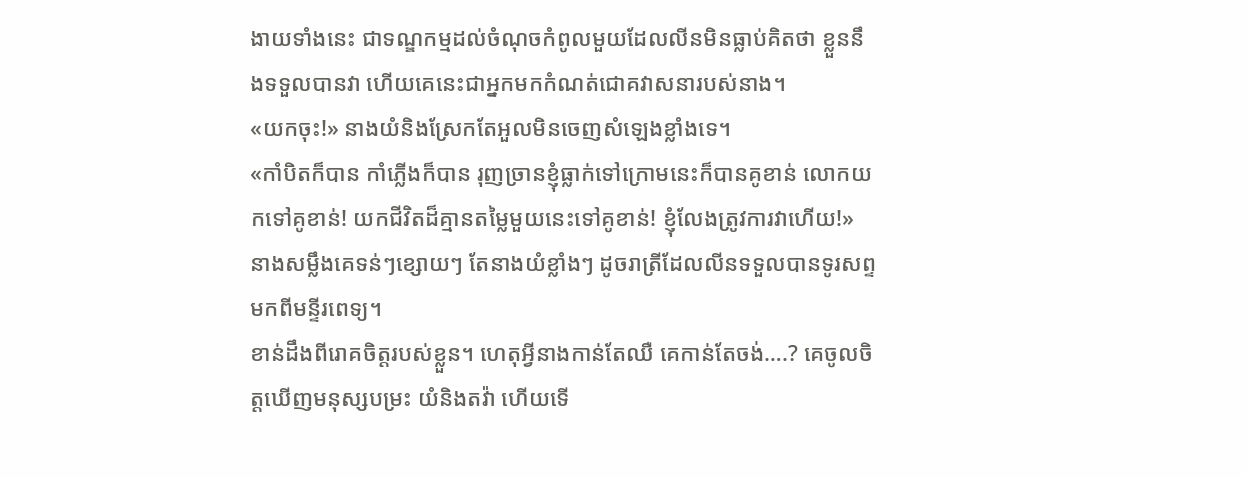ងាយទាំងនេះ ជាទណ្ឌកម្មដល់ចំណុចកំពូលមួយដែលលីនមិនធ្លាប់គិតថា ខ្លួននឹងទទួលបានវា ហើយគេនេះជាអ្នកមកកំណត់ជោគវាសនារបស់នាង។
«យកចុះ!» នាងយំនិងស្រែកតែអួលមិនចេញសំឡេងខ្លាំងទេ។
«កាំបិតក៏បាន កាំភ្លើងក៏បាន រុញច្រានខ្ញុំធ្លាក់ទៅក្រោមនេះក៏បានគូខាន់ លោកយកទៅគូខាន់! យកជីវិតដ៏គ្មានតម្លៃមួយនេះទៅគូខាន់! ខ្ញុំលែងត្រូវការវាហើយ!»
នាងសម្លឹងគេទន់ៗខ្សោយៗ តែនាងយំខ្លាំងៗ ដូចរាត្រីដែលលីនទទួលបានទូរសព្ទមកពីមន្ទីរពេទ្យ។
ខាន់ដឹងពីរោគចិត្តរបស់ខ្លួន។ ហេតុអ្វីនាងកាន់តែឈឺ គេកាន់តែចង់….? គេចូលចិត្តឃើញមនុស្សបម្រះ យំនិងតវ៉ា ហើយទើ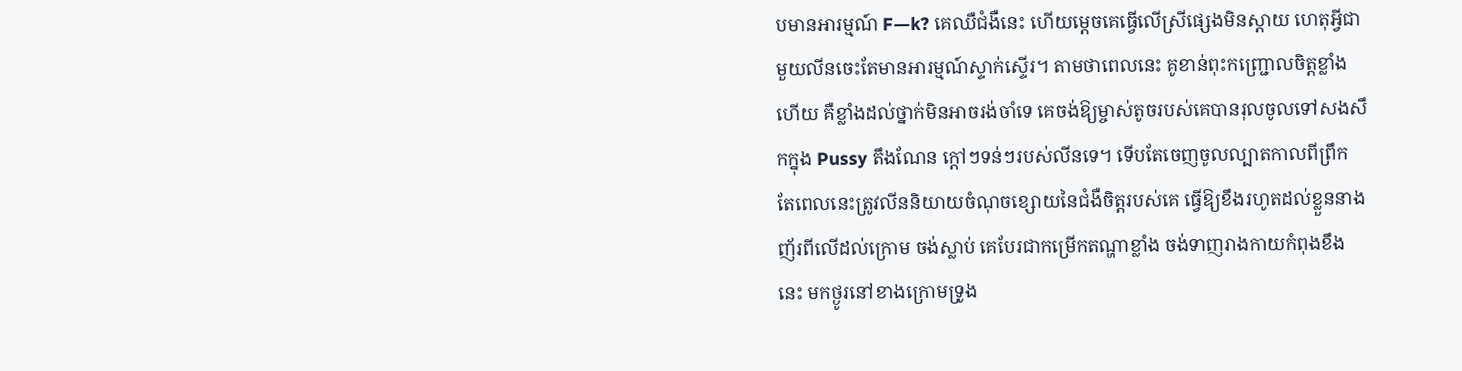បមានអារម្មណ៍ F—k? គេឈឺជំងឺនេះ ហើយម្តេចគេធ្វើលើស្រីផ្សេងមិនស្តាយ ហេតុអ្វីជាមួយលីនចេះតែមានអារម្មណ៍ស្ទាក់ស្ទើរ។ តាមថាពេលនេះ គូខាន់ពុះកញ្ជ្រោលចិត្តខ្លាំងហើយ គឺខ្លាំងដល់ថ្នាក់មិនអាចរង់ចាំទេ គេចង់ឱ្យម្ចាស់តូចរបស់គេបានរុលចូលទៅសងសឹកក្នុង Pussy តឹងណែន ក្តៅៗទន់ៗរបស់លីនទេ។ ទើបតែចេញចូលល្បាតកាលពីព្រឹក តែពេលនេះត្រូវលីននិយាយចំណុចខ្សោយនៃជំងឺចិត្តរបស់គេ ធ្វើឱ្យខឹងរហូតដល់ខ្លួននាងញ័រពីលើដល់ក្រោម ចង់ស្លាប់ គេបែរជាកម្រើកតណ្ហាខ្លាំង ចង់ទាញរាងកាយកំពុងខឹងនេះ មកថ្ងូរនៅខាងក្រោមទ្រូង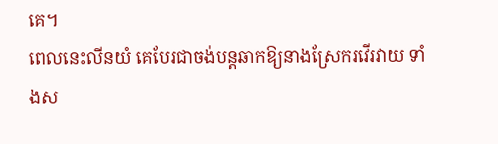គេ។
ពេលនេះលីនយំ គេបែរជាចង់បន្តឆាកឱ្យនាងស្រែករវើរវាយ ទាំងស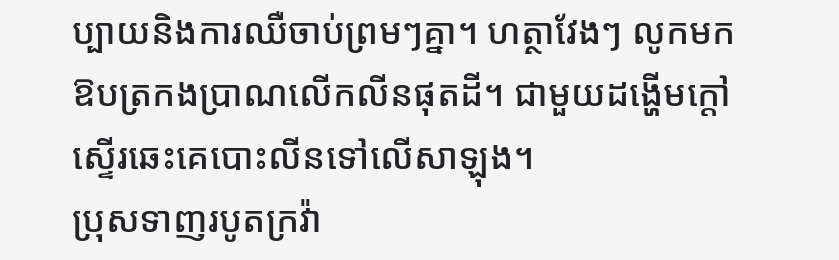ប្បាយនិងការឈឺចាប់ព្រមៗគ្នា។ ហត្ថាវែងៗ លូកមកឱបត្រកងប្រាណលើកលីនផុតដី។ ជាមួយដង្ហើមក្តៅស្ទើរឆេះគេបោះលីនទៅលើសាឡុង។
ប្រុសទាញរបូតក្រវ៉ា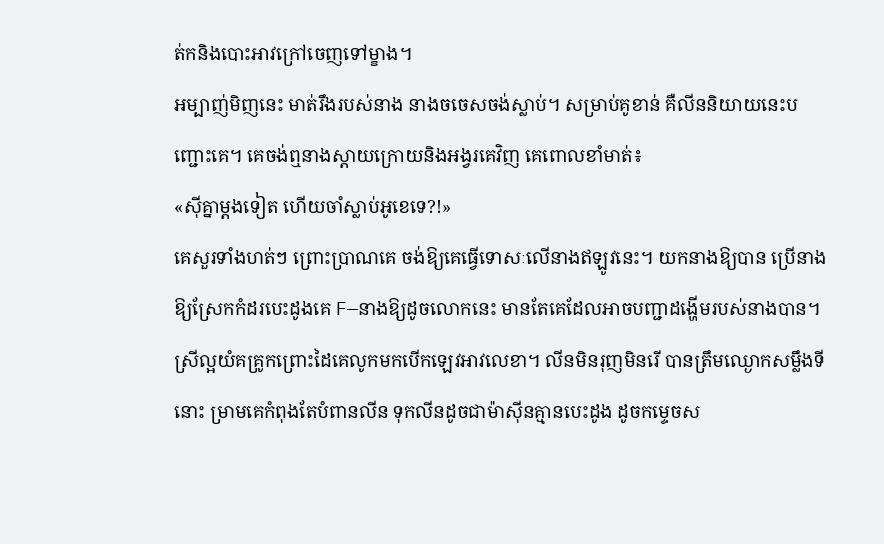ត់កនិងបោះអាវក្រៅចេញទៅម្ខាង។
អម្បាញ់មិញនេះ មាត់រឹងរបស់នាង នាងចចេសចង់ស្លាប់។ សម្រាប់គូខាន់ គឺលីននិយាយនេះបញ្ជោះគេ។ គេចង់ឮនាងស្តាយក្រោយនិងអង្វរគេវិញ គេពោលខាំមាត់៖
«ស៊ីគ្នាម្តងទៀត ហើយចាំស្លាប់អូខេទេ?!»
គេសួរទាំងហត់ៗ ព្រោះប្រាណគេ ចង់ឱ្យគេធ្វើទោសៈលើនាងឥឡូវនេះ។ យកនាងឱ្យបាន ប្រើនាងឱ្យស្រែកកំដរបេះដូងគេ F—នាងឱ្យដូចលោកនេះ មានតែគេដែលអាចបញ្ជាដង្ហើមរបស់នាងបាន។
ស្រីល្អយំគគ្រូកព្រោះដៃគេលូកមកបើកឡេវអាវលេខា។ លីនមិនរុញមិនរើ បានត្រឹមឈ្ងោកសម្លឹងទីនោះ ម្រាមគេកំពុងតែបំពានលីន ទុកលីនដូចជាម៉ាស៊ីនគ្មានបេះដូង ដូចកម្ទេចស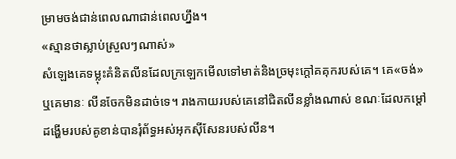ម្រាមចង់ជាន់ពេលណាជាន់ពេលហ្នឹង។
«ស្មានថាស្លាប់ស្រួលៗណាស់»
សំឡេងគេទម្លុះគំនិតលីនដែលក្រឡេកមើលទៅមាត់និងច្រមុះក្តៅគគុករបស់គេ។ គេ«ចង់»ឬគេមានៈ លីនចែកមិនដាច់ទេ។ រាងកាយរបស់គេនៅជិតលីនខ្លាំងណាស់ ខណៈដែលកម្ដៅដង្ហើមរបស់គូខាន់បានរុំព័ទ្ធអស់អុកស៊ីសែនរបស់លីន។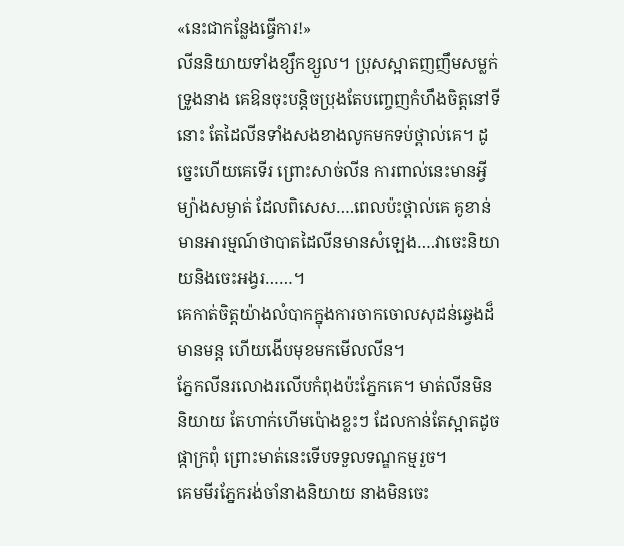«នេះជាកន្លែងធ្វើការ!»
លីននិយាយទាំងខ្សឹកខ្សួល។ ប្រុសស្អាតញញឹមសម្លក់ទ្រូងនាង គេឱនចុះបន្តិចប្រុងតែបញ្ចេញកំហឹងចិត្តនៅទីនោះ តែដៃលីនទាំងសងខាងលូកមកទប់ថ្ពាល់គេ។ ដូច្នេះហើយគេទើរ ព្រោះសាច់លីន ការពាល់នេះមានអ្វីម្យ៉ាងសម្ងាត់ ដែលពិសេស….ពេលប៉ះថ្ពាល់គេ គូខាន់មានអារម្មណ៍ថាបាតដៃលីនមានសំឡេង….វាចេះនិយាយនិងចេះអង្វរ……។
គេកាត់ចិត្តយ៉ាងលំបាកក្នុងការចាកចោលសុដន់ឆ្វេងដ៏មានមន្ត ហើយងើបមុខមកមើលលីន។
ភ្នែកលីនរលោងរលើបកំពុងប៉ះភ្នែកគេ។ មាត់លីនមិននិយាយ តែហាក់ហើមប៉ោងខ្លះៗ ដែលកាន់តែស្អាតដូចផ្កាក្រពុំ ព្រោះមាត់នេះទើបទទួលទណ្ឌកម្មរួច។
គេមមីរភ្នែករង់ចាំនាងនិយាយ នាងមិនចេះ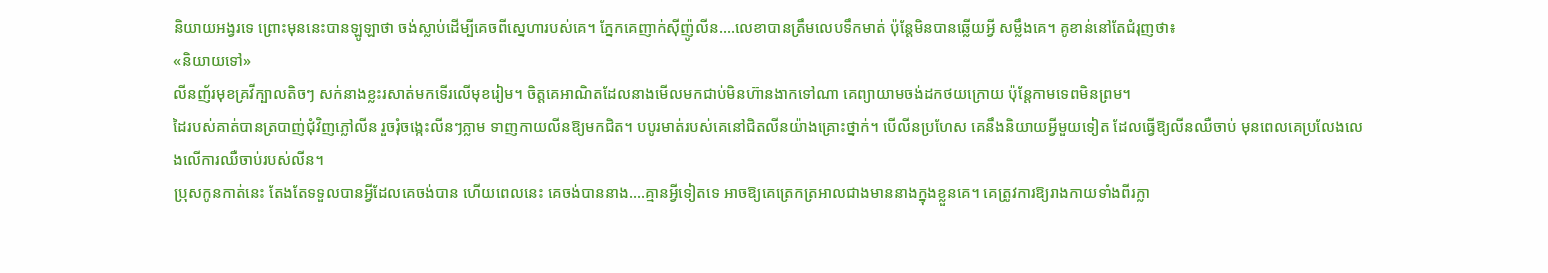និយាយអង្វរទេ ព្រោះមុននេះបានឡូឡាថា ចង់ស្លាប់ដើម្បីគេចពីស្នេហារបស់គេ។ ភ្នែកគេញាក់ស៊ីញ៉ូលីន….លេខាបានត្រឹមលេបទឹកមាត់ ប៉ុន្តែមិនបានឆ្លើយអ្វី សម្លឹងគេ។ គូខាន់នៅតែជំរុញថា៖
«និយាយទៅ»
លីនញ័រមុខគ្រវីក្បាលតិចៗ សក់នាងខ្លះរសាត់មកទើរលើមុខរៀម។ ចិត្តគេអាណិតដែលនាងមើលមកជាប់មិនហ៊ានងាកទៅណា គេព្យាយាមចង់ដកថយក្រោយ ប៉ុន្តែកាមទេពមិនព្រម។
ដៃរបស់គាត់បានត្របាញ់ជុំវិញភ្លៅលីន រួចរុំចង្កេះលីនៗភ្លាម ទាញកាយលីនឱ្យមកជិត។ បបូរមាត់របស់គេនៅជិតលីនយ៉ាងគ្រោះថ្នាក់។ បើលីនប្រហែស គេនឹងនិយាយអ្វីមួយទៀត ដែលធ្វើឱ្យលីនឈឺចាប់ មុនពេលគេប្រលែងលេងលើការឈឺចាប់របស់លីន។
ប្រុសកូនកាត់នេះ តែងតែទទួលបានអ្វីដែលគេចង់បាន ហើយពេលនេះ គេចង់បាននាង….គ្មានអ្វីទៀតទេ អាចឱ្យគេត្រេកត្រអាលជាងមាននាងក្នុងខ្លួនគេ។ គេត្រូវការឱ្យរាងកាយទាំងពីរក្លា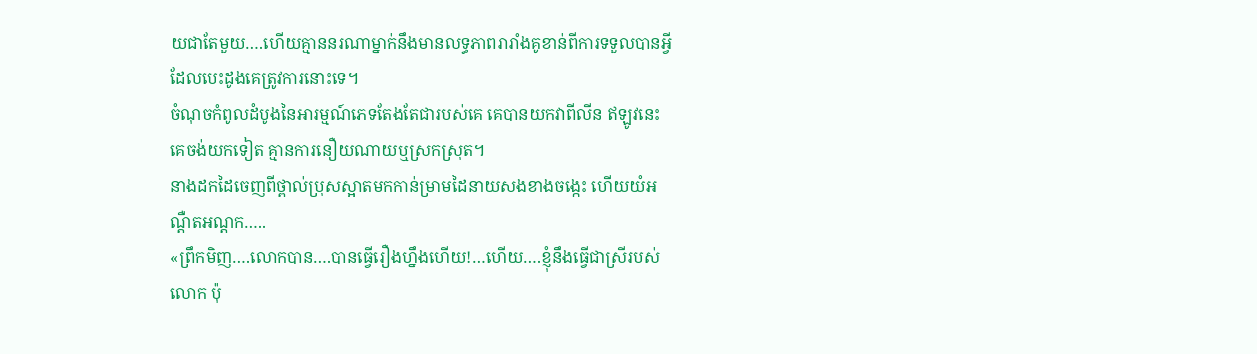យជាតែមួយ….ហើយគ្មាននរណាម្នាក់នឹងមានលទ្ធភាពរារាំងគូខាន់ពីការទទួលបានអ្វីដែលបេះដូងគេត្រូវការនោះទេ។
ចំណុចកំពូលដំបូងនៃអារម្មណ៍ភេទតែងតែជារបស់គេ គេបានយកវាពីលីន ឥឡូវនេះគេចង់យកទៀត គ្មានការនឿយណាយឬស្រកស្រុត។
នាងដកដៃចេញពីថ្ពាល់ប្រុសស្អាតមកកាន់ម្រាមដៃនាយសងខាងចង្កេះ ហើយយំអណ្តឺតអណ្តក…..
«ព្រឹកមិញ….លោកបាន….បានធ្វើរឿងហ្នឹងហើយ!…ហើយ….ខ្ញុំនឹងធ្វើជាស្រីរបស់លោក ប៉ុ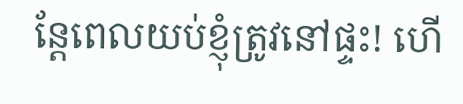ន្តែពេលយប់ខ្ញុំត្រូវនៅផ្ទះ! ហើ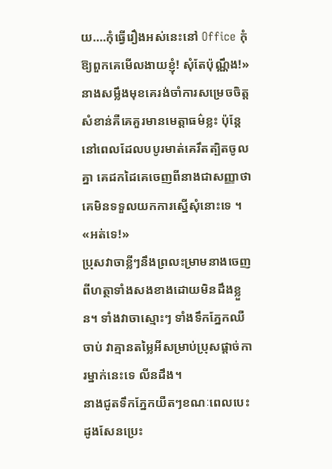យ….កុំធ្វើរឿងអស់នេះនៅ Office កុំឱ្យពួកគេមើលងាយខ្ញុំ! សុំតែប៉ុណ្ណឹង!»
នាងសម្លឹងមុខគេរង់ចាំការសម្រេចចិត្ត សំខាន់គឺគេគួរមានមេត្តាធម៌ខ្លះ ប៉ុន្តែនៅពេលដែលបបូរមាត់គេរឹតត្បិតចូលគ្នា គេដកដៃគេចេញពីនាងជាសញ្ញាថា គេមិនទទួលយកការស្នើសុំនោះទេ ។
«អត់ទេ!»
ប្រុសវាចាខ្លីៗនឹងព្រលះម្រាមនាងចេញពីហត្ថាទាំងសងខាងដោយមិនដឹងខ្លួន។ ទាំងវាចាស្មោះៗ ទាំងទឹកភ្នែកឈឺចាប់ វាគ្មានតម្លៃអីសម្រាប់ប្រុសផ្តាច់ការម្នាក់នេះទេ លីនដឹង។
នាងជូតទឹកភ្នែកយឺតៗខណៈពេលបេះដូងសែនប្រេះ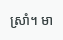ស្រាំ។ មា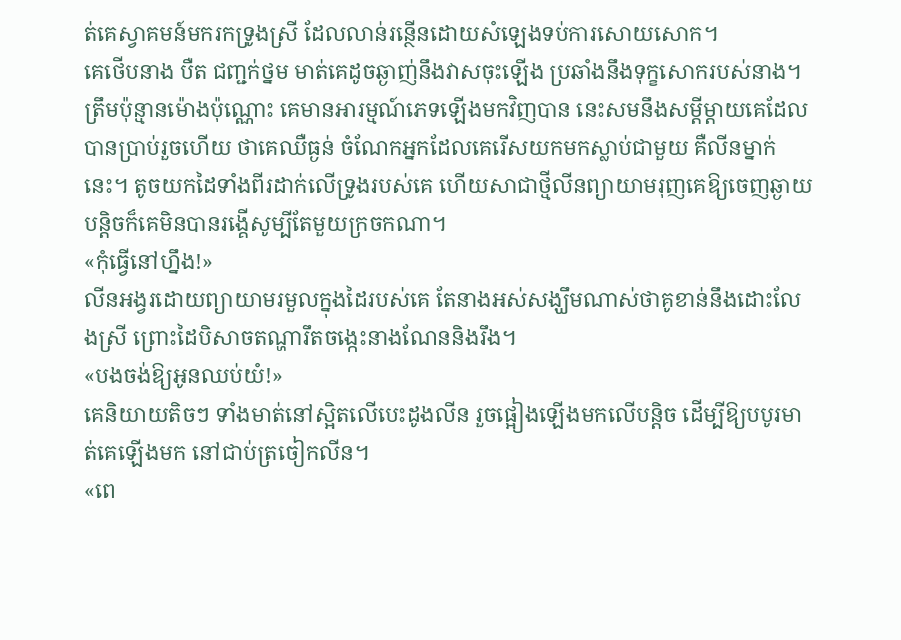ត់គេស្វាគមន៍មករកទ្រូងស្រី ដែលលាន់រន្ថើនដោយសំឡេងទប់ការសោយសោក។
គេថើបនាង បឺត ជញ្ជក់ថ្នម មាត់គេដូចឆ្ងាញ់នឹងវាសចុះឡើង ប្រឆាំងនឹងទុក្ខសោករបស់នាង។ ត្រឹមប៉ុន្មានម៉ោងប៉ុណ្ណោះ គេមានអារម្មណ៍ភេទឡើងមកវិញបាន នេះសមនឹងសម្តីម្តាយគេដែលបានប្រាប់រួចហើយ ថាគេឈឺធ្ងន់ ចំណែកអ្នកដែលគេរើសយកមកស្លាប់ជាមួយ គឺលីនម្នាក់នេះ។ តូចយកដៃទាំងពីរដាក់លើទ្រូងរបស់គេ ហើយសាជាថ្មីលីនព្យាយាមរុញគេឱ្យចេញឆ្ងាយបន្តិចក៏គេមិនបានរង្គើសូម្បីតែមួយក្រចកណា។
«កុំធ្វើនៅហ្នឹង!»
លីនអង្វរដោយព្យាយាមរមួលក្នុងដៃរបស់គេ តែនាងអស់សង្ឃឹមណាស់ថាគូខាន់នឹងដោះលែងស្រី ព្រោះដៃបិសាចតណ្ហារឹតចង្កេះនាងណែននិងរឹង។
«បងចង់ឱ្យអូនឈប់យំ!»
គេនិយាយតិចៗ ទាំងមាត់នៅស្អិតលើបេះដូងលីន រួចផ្អៀងឡើងមកលើបន្តិច ដើម្បីឱ្យបបូរមាត់គេឡើងមក នៅជាប់ត្រចៀកលីន។
«ពេ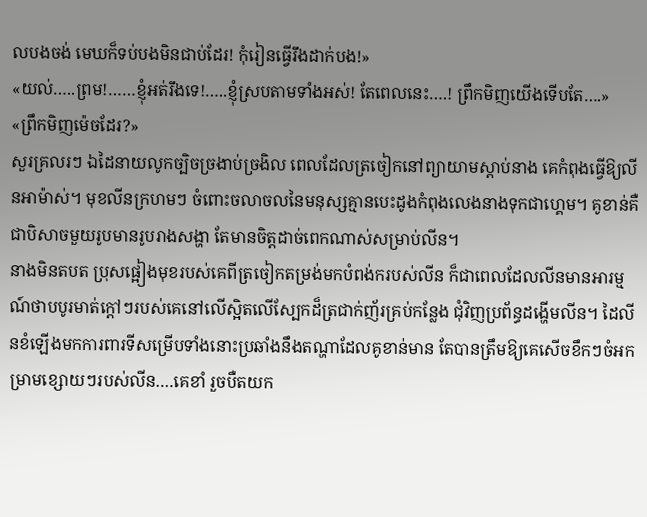លបងចង់ មេឃក៏ទប់បងមិនជាប់ដែរ! កុំរៀនធ្វើរឹងដាក់បង!»
«យល់…..ព្រម!……ខ្ញុំអត់រឹងទេ!…..ខ្ញុំស្របតាមទាំងអស់! តែពេលនេះ….! ព្រឹកមិញយើងទើបតែ….»
«ព្រឹកមិញម៉េចដែរ?»
សួរគ្រលរៗ ឯដៃនាយលូកច្បិចច្រងាប់ច្រងិល ពេលដែលត្រចៀកនៅព្យាយាមស្តាប់នាង គេកំពុងធ្វើឱ្យលីនអាម៉ាស់។ មុខលីនក្រហមៗ ចំពោះចលាចលនៃមនុស្សគ្មានបេះដូងកំពុងលេងនាងទុកជាហ្គេម។ គូខាន់គឺជាបិសាចមួយរូបមានរូបរាងសង្ហា តែមានចិត្តដាច់ពេកណាស់សម្រាប់លីន។
នាងមិនតបត ប្រុសផ្អៀងមុខរបស់គេពីត្រចៀកតម្រង់មកបំពង់ករបស់លីន ក៏ជាពេលដែលលីនមានអារម្មណ៍ថាបបូរមាត់ក្តៅៗរបស់គេនៅលើស្អិតលើស្បែកដ៏ត្រជាក់ញ័រគ្រប់កន្លែង ជុំវិញប្រព័ន្ធដង្ហើមលីន។ ដៃលីនខំឡើងមកការពារទីសម្រើបទាំងនោះប្រឆាំងនឹងតណ្ហាដែលគូខាន់មាន តែបានត្រឹមឱ្យគេសើចខឹកៗចំអកម្រាមខ្សោយៗរបស់លីន….គេខាំ រួចបឺតយក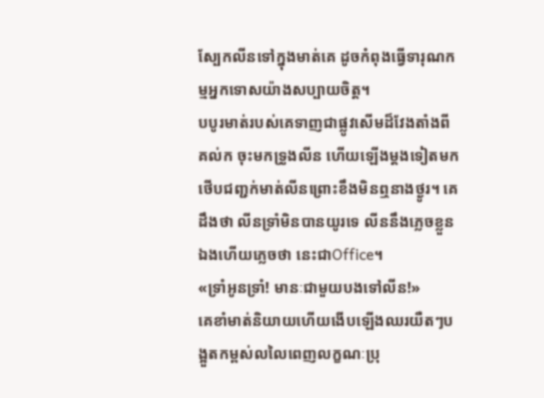ស្បែកលីនទៅក្នុងមាត់គេ ដូចកំពុងធ្វើទារុណកម្មអ្នកទោសយ៉ាងសប្បាយចិត្ត។
បបូរមាត់របស់គេទាញជាផ្លូវសើមដ៏វែងតាំងពីគល់ក ចុះមកទ្រូងលីន ហើយឡើងម្តងទៀតមកថើបជញ្ជក់មាត់លីនព្រោះខឹងមិនឮនាងថ្ងូរ។ គេដឹងថា លីនទ្រាំមិនបានយូរទេ លីននឹងភ្លេចខ្លួនឯងហើយភ្លេចថា នេះជាOffice។
«ទ្រាំអូនទ្រាំ! មានៈជាមួយបងទៅលីន!»
គេខាំមាត់និយាយហើយងើបឡើងឈរយឺតៗបង្អួតកម្ពស់លលៃពេញលក្ខណៈប្រុ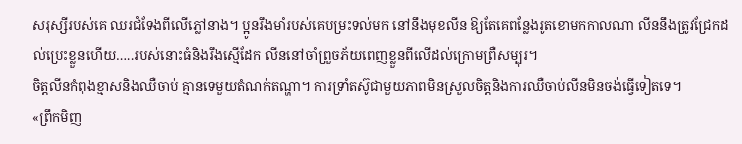សរុស្សីរបស់គេ ឈរជំទែងពីលើភ្លៅនាង។ ប្អូនរឹងមាំរបស់គេបម្រះទល់មក នៅនឹងមុខលីន ឱ្យតែគេពន្លែងរូតខោមកកាលណា លីននឹងត្រូវជ្រែកដល់ប្រេះខ្លួនហើយ…..របស់នោះធំនិងរឹងស្មើដែក លីននៅចាំព្រួចភ័យពេញខ្លួនពីលើដល់ក្រោមព្រឺសម្បុរ។
ចិត្តលីនកំពុងខ្មាសនិងឈឺចាប់ គ្មានទេមួយតំណក់តណ្ហា។ ការទ្រាំតស៊ូជាមួយភាពមិនស្រួលចិត្តនិងការឈឺចាប់លីនមិនចង់ធ្វើទៀតទេ។
«ព្រឹកមិញ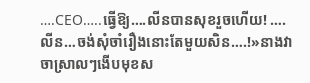….CEO…..ធ្វើឱ្យ….លីនបានសុខរួចហើយ! ….លីន…ចង់សុំចាំរឿងនោះតែមួយសិន….!»នាងវាចាស្រាលៗងើបមុខស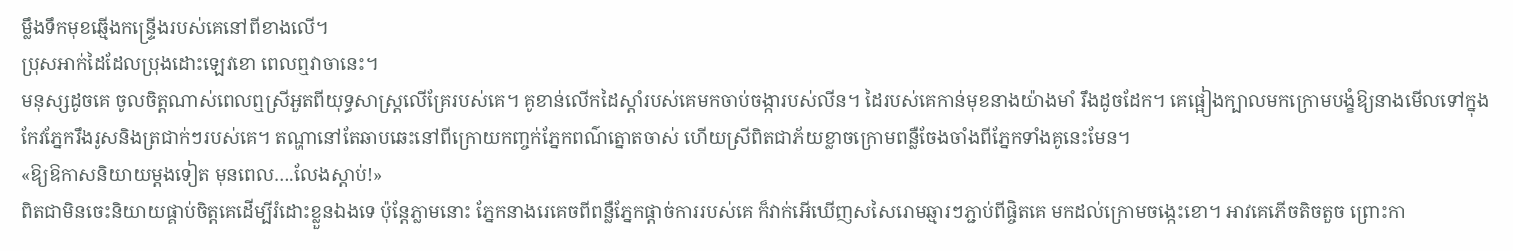ម្លឹងទឹកមុខឆ្មើងកន្ទ្រើងរបស់គេនៅពីខាងលើ។
ប្រុសអាក់ដៃដែលប្រុងដោះឡេវខោ ពេលឮវាចានេះ។
មនុស្សដូចគេ ចូលចិត្តណាស់ពេលឮស្រីអួតពីយុទ្ធសាស្ត្រលើគ្រែរបស់គេ។ គូខាន់លើកដៃស្តាំរបស់គេមកចាប់ចង្ការបស់លីន។ ដៃរបស់គេកាន់មុខនាងយ៉ាងមាំ រឹងដូចដែក។ គេផ្អៀងក្បាលមកក្រោមបង្ខំឱ្យនាងមើលទៅក្នុងកែវភ្នែករឹងរូសនិងត្រជាក់ៗរបស់គេ។ តណ្ហានៅតែឆាបឆេះនៅពីក្រោយកញ្ចក់ភ្នែកពណ៌ត្នោតចាស់ ហើយស្រីពិតជាភ័យខ្លាចក្រោមពន្លឺចែងចាំងពីភ្នែកទាំងគូនេះមែន។
«ឱ្យឱកាសនិយាយម្តងទៀត មុនពេល….លែងស្តាប់!»
ពិតជាមិនចេះនិយាយផ្គាប់ចិត្តគេដើម្បីរំដោះខ្លួនឯងទេ ប៉ុន្តែភ្លាមនោះ ភ្នែកនាងរេគេចពីពន្លឺភ្នែកផ្តាច់ការរបស់គេ ក៏វាក់អើឃើញសសៃរោមឆ្មារៗភ្ជាប់ពីផ្ចិតគេ មកដល់ក្រោមចង្កេះខោ។ អាវគេភើចតិចតួច ព្រោះកា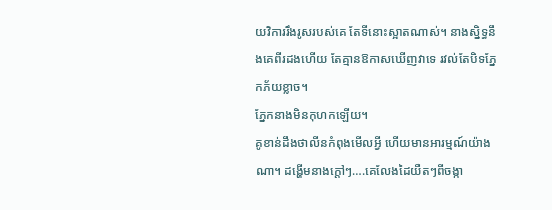យវិការរឹងរូសរបស់គេ តែទីនោះស្អាតណាស់។ នាងស្និទ្ធនឹងគេពីរដងហើយ តែគ្មានឱកាសឃើញវាទេ រវល់តែបិទភ្នែកភ័យខ្លាច។
ភ្នែកនាងមិនកុហកឡើយ។
គូខាន់ដឹងថាលីនកំពុងមើលអ្វី ហើយមានអារម្មណ៍យ៉ាងណា។ ដង្ហើមនាងក្តៅៗ….គេលែងដៃយឺតៗពីចង្កា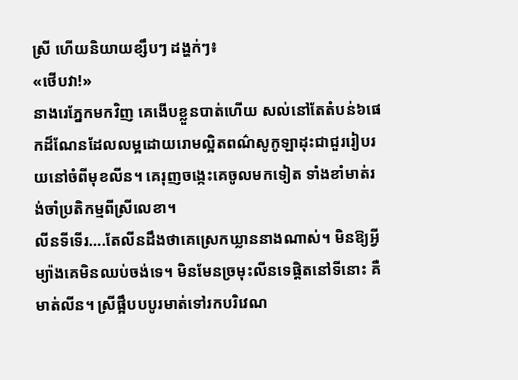ស្រី ហើយនិយាយខ្សឹបៗ ដង្ហក់ៗ៖
«ថើបវា!»
នាងរេភ្នែកមកវិញ គេងើបខ្លួនបាត់ហើយ សល់នៅតែតំបន់៦ផេកដ៏ណែនដែលលម្អដោយរោមល្អិតពណ៌សូកូឡាដុះជាជួររៀបរយនៅចំពីមុខលីន។ គេរុញចង្កេះគេចូលមកទៀត ទាំងខាំមាត់រង់ចាំប្រតិកម្មពីស្រីលេខា។
លីនទីទើរ….តែលីនដឹងថាគេស្រេកឃ្លាននាងណាស់។ មិនឱ្យអ្វីម្យ៉ាងគេមិនឈប់ចង់ទេ។ មិនមែនច្រមុះលីនទេផ្តិតនៅទីនោះ គឺមាត់លីន។ ស្រីផ្អឹបបបូរមាត់ទៅរកបរិវេណ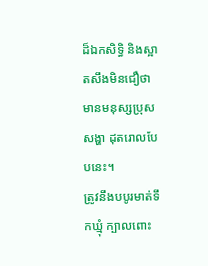ដ៏ឯកសិទ្ធិ និងស្អាតសឹងមិនជឿថា មានមនុស្សប្រុសសង្ហា ដុតរោលបែបនេះ។
ត្រូវនឹងបបូរមាត់ទឹកឃ្មុំ ក្បាលពោះ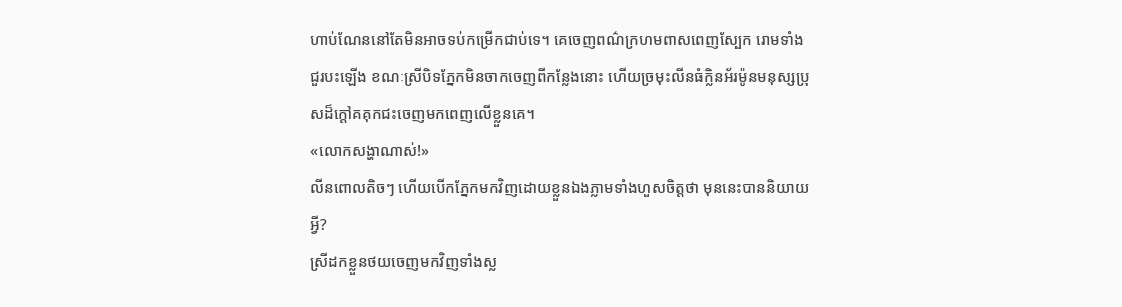ហាប់ណែននៅតែមិនអាចទប់កម្រើកជាប់ទេ។ គេចេញពណ៌ក្រហមពាសពេញស្បែក រោមទាំងជួរបះឡើង ខណៈស្រីបិទភ្នែកមិនចាកចេញពីកន្លែងនោះ ហើយច្រមុះលីនធំក្លិនអ័រម៉ូនមនុស្សប្រុសដ៏ក្តៅគគុកជះចេញមកពេញលើខ្លួនគេ។
«លោកសង្ហាណាស់!»
លីនពោលតិចៗ ហើយបើកភ្នែកមកវិញដោយខ្លួនឯងភ្លាមទាំងហួសចិត្តថា មុននេះបាននិយាយអ្វី?
ស្រីដកខ្លួនថយចេញមកវិញទាំងស្ល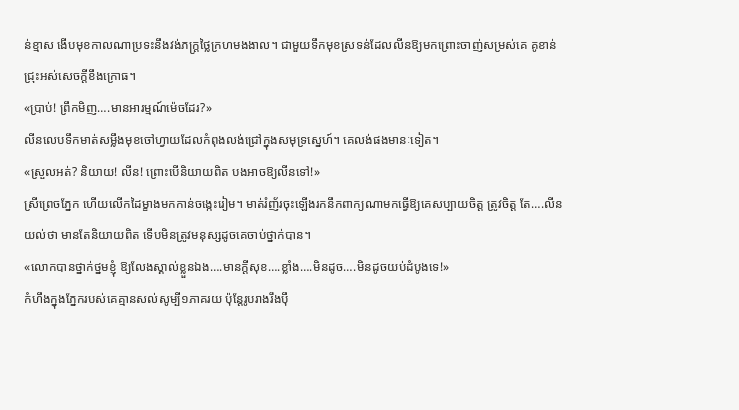ន់ខ្មាស ងើបមុខកាលណាប្រទះនឹងវង់ភក្ត្រថ្លៃក្រហមងងាល។ ជាមួយទឹកមុខស្រទន់ដែលលីនឱ្យមកព្រោះចាញ់សម្រស់គេ គូខាន់ជ្រុះអស់សេចក្តីខឹងក្រោធ។
«ប្រាប់! ព្រឹកមិញ….មានអារម្មណ៍ម៉េចដែរ?»
លីនលេបទឹកមាត់សម្លឹងមុខចៅហ្វាយដែលកំពុងលង់ជ្រៅក្នុងសមុទ្រស្នេហ៍។ គេលង់ផងមានៈទៀត។
«ស្រួលអត់? និយាយ! លីន! ព្រោះបើនិយាយពិត បងអាចឱ្យលីនទៅ!»
ស្រីព្រេចភ្នែក ហើយលើកដៃម្ខាងមកកាន់ចង្កេះរៀម។ មាត់រំញ័រចុះឡើងរកនឹកពាក្យណាមកធ្វើឱ្យគេសប្បាយចិត្ត ត្រូវចិត្ត តែ….លីនយល់ថា មានតែនិយាយពិត ទើបមិនត្រូវមនុស្សដូចគេចាប់ថ្នាក់បាន។
«លោកបានថ្នាក់ថ្នមខ្ញុំ ឱ្យលែងស្គាល់ខ្លួនឯង….មានក្តីសុខ….ខ្លាំង….មិនដូច….មិនដូចយប់ដំបូងទេ!»
កំហឹងក្នុងភ្នែករបស់គេគ្មានសល់សូម្បី១ភាគរយ ប៉ុន្តែរូបរាងរឹងប៉ឹ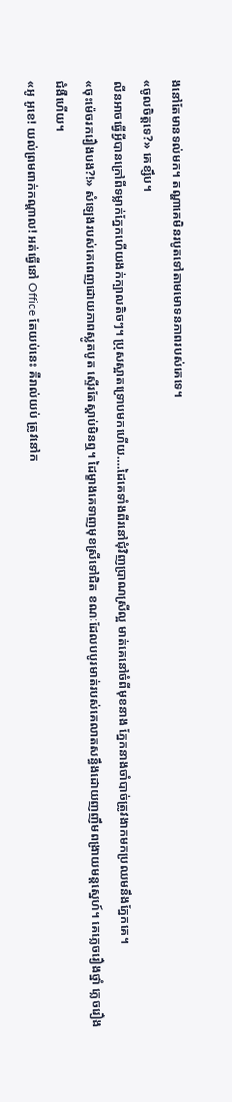ងនៅតែមានទល់មក។ តណ្ហាគេមិនរបូតទៅតាមមោទនភាពរបស់គេទេ។
«ចូលចិត្តទេ?» គេខ្សឹប។
លីនអាចធ្វើអ្វីបានក្រៅពីទម្លាក់ភ្នែកហើយងក់ក្បាលតិចៗ។ ប្រុសស្អាតទ្រោបមកហើយ….ដៃគេទាំងពីរនៅជុំវិញប្រាណស្រីល្អ មាត់គេនៅចំពីមុខនាង ភ្នែកនាងចាំបាច់ត្រូវងាកមកប្រឈមនឹងភ្នែកគេ។
«ចុះម៉េចរករឿងបង?!» សំឡេងរបស់គេពេញដោយភាពស្លូតបូត ស្ទើរតែស្តាប់មិនឮ។ ដៃម្ខាងគេទាញមុខស្រីទៅជិត ខណៈដែលបបូរមាត់របស់គេលាតសន្ធឹងដោយញញឹមពង្រាយមន្តស្នេហ៍។ គេភ្លេចរឿងថ្នាំ ភ្លេចរឿងជំងឺហើយ។
«អូ អូខេ! យល់ព្រមពាក់កណ្តាល! អត់ធ្វើនៅ Office តែយប់នេះ គឺរាល់យប់ ត្រូវនៅក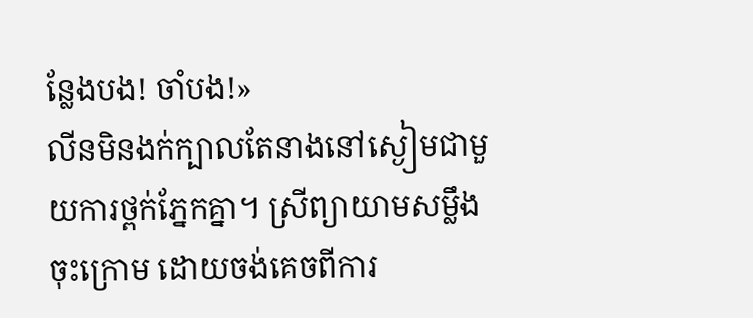ន្លែងបង! ចាំបង!»
លីនមិនងក់ក្បាលតែនាងនៅស្ងៀមជាមួយការថ្ពក់ភ្នែកគ្នា។ ស្រីព្យាយាមសម្លឹងចុះក្រោម ដោយចង់គេចពីការ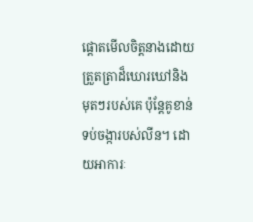ផ្តោតមើលចិត្តនាងដោយត្រួតត្រាដ៏ឃោរឃៅនិងមុតៗរបស់គេ ប៉ុន្តែគូខាន់ទប់ចង្ការបស់លីន។ ដោយអាការៈ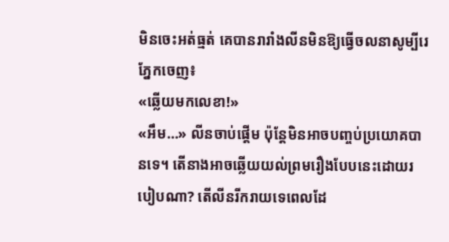មិនចេះអត់ធ្មត់ គេបានរារាំងលីនមិនឱ្យធ្វើចលនាសូម្បីរេភ្នែកចេញ៖
«ឆ្លើយមកលេខា!»
«អឹម…» លីនចាប់ផ្តើម ប៉ុន្តែមិនអាចបញ្ចប់ប្រយោគបានទេ។ តើនាងអាចឆ្លើយយល់ព្រមរឿងបែបនេះដោយរបៀបណា? តើលីនរីករាយទេពេលដែ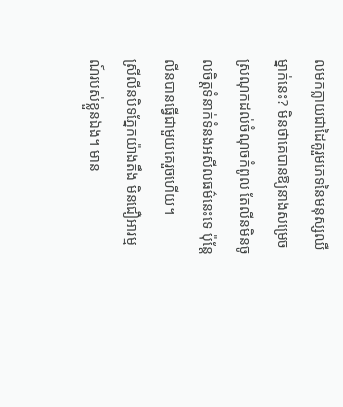លមកក្លាយជាដៃគូរួមភេទនៃមនុស្សឈឺម្នាក់នេះ? មិនថាគេបានឱ្យនាងសម្រេចស្រណុកដល់ចំណុចកំពូល តែលីនមិនចូលចិត្តទំនាក់ទំនងអសីលធម៌នេះទេ ប៉ុន្តែលីនបានធ្វើជាមួយគេរួចហើយ។
ស្រីលីនបិទភ្នែកយ៉ាងតឹង មិនជឿអារម្មណ៍របស់ខ្លួនឯង។ មាន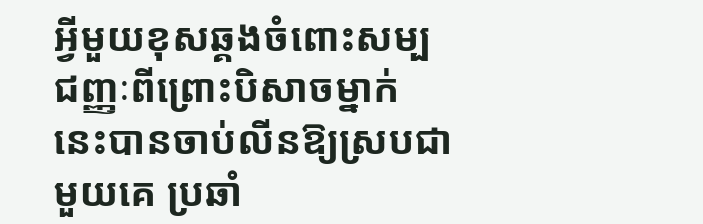អ្វីមួយខុសឆ្គងចំពោះសម្បជញ្ញៈពីព្រោះបិសាចម្នាក់ នេះបានចាប់លីនឱ្យស្របជាមួយគេ ប្រឆាំ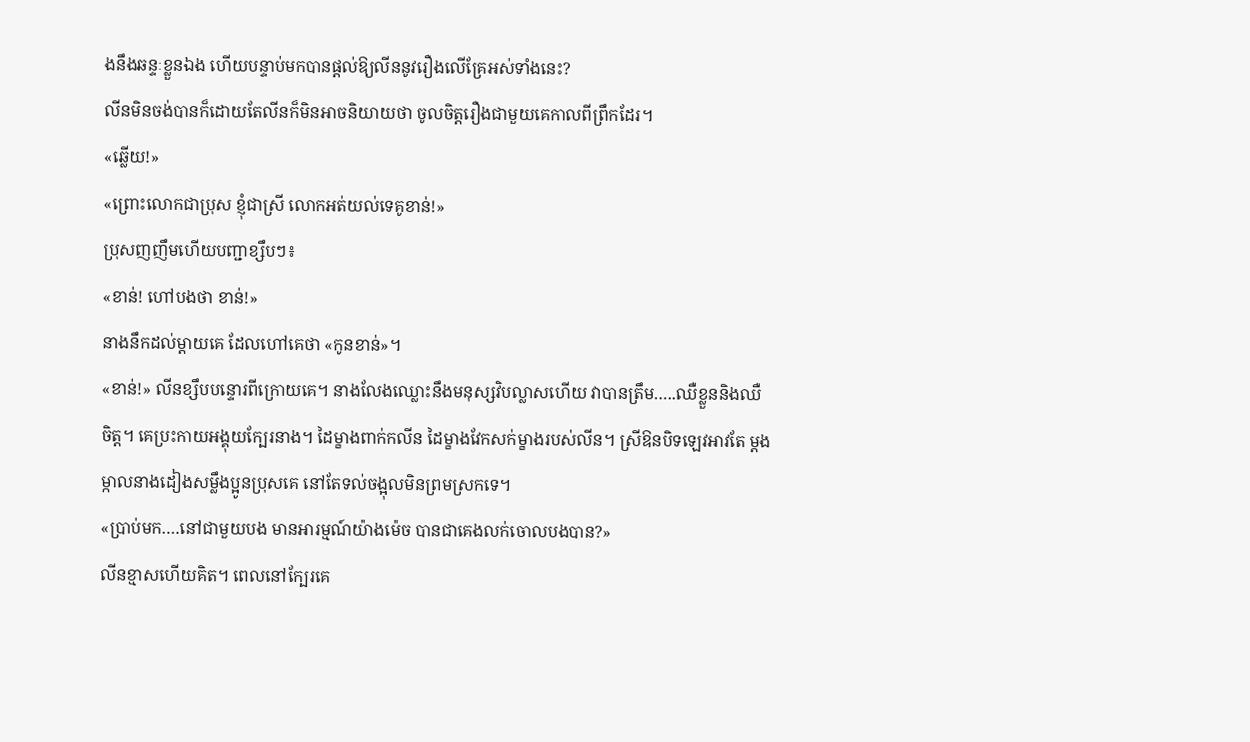ងនឹងឆន្ទៈខ្លួនឯង ហើយបន្ទាប់មកបានផ្តល់ឱ្យលីននូវរឿងលើគ្រែអស់ទាំងនេះ?
លីនមិនចង់បានក៏ដោយតែលីនក៏មិនអាចនិយាយថា ចូលចិត្តរឿងជាមួយគេកាលពីព្រឹកដែរ។
«ឆ្លើយ!»
«ព្រោះលោកជាប្រុស ខ្ញុំជាស្រី លោកអត់យល់ទេគូខាន់!»
ប្រុសញញឹមហើយបញ្ជាខ្សឹបៗ៖
«ខាន់! ហៅបងថា ខាន់!»
នាងនឹកដល់ម្តាយគេ ដែលហៅគេថា «កូនខាន់»។
«ខាន់!» លីនខ្សឹបបន្ទោរពីក្រោយគេ។ នាងលែងឈ្លោះនឹងមនុស្សវិបល្លាសហើយ វាបានត្រឹម…..ឈឺខ្លួននិងឈឺចិត្ត។ គេប្រះកាយអង្គុយក្បែរនាង។ ដៃម្ខាងពាក់កលីន ដៃម្ខាងវែកសក់ម្ខាងរបស់លីន។ ស្រីឱនបិទឡេវអាវតែ ម្តងម្កាលនាងដៀងសម្លឹងប្អូនប្រុសគេ នៅតែទល់ចង្អុលមិនព្រមស្រកទេ។
«ប្រាប់មក….នៅជាមួយបង មានអារម្មណ៍យ៉ាងម៉េច បានជាគេងលក់ចោលបងបាន?»
លីនខ្មាសហើយគិត។ ពេលនៅក្បែរគេ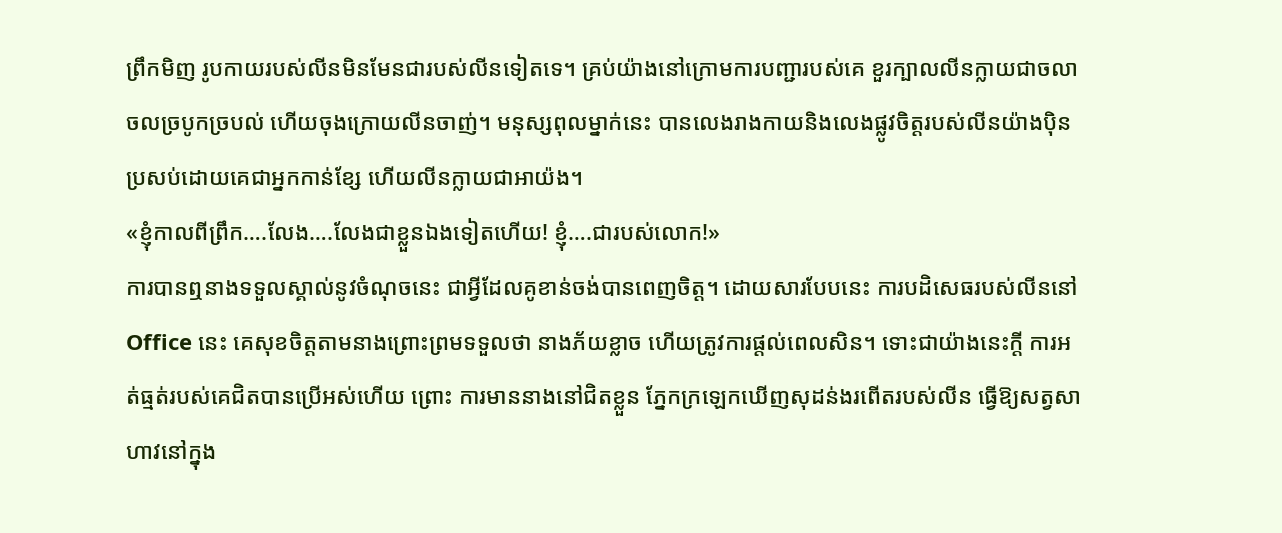ព្រឹកមិញ រូបកាយរបស់លីនមិនមែនជារបស់លីនទៀតទេ។ គ្រប់យ៉ាងនៅក្រោមការបញ្ជារបស់គេ ខួរក្បាលលីនក្លាយជាចលាចលច្របូកច្របល់ ហើយចុងក្រោយលីនចាញ់។ មនុស្សពុលម្នាក់នេះ បានលេងរាងកាយនិងលេងផ្លូវចិត្តរបស់លីនយ៉ាងប៉ិនប្រសប់ដោយគេជាអ្នកកាន់ខ្សែ ហើយលីនក្លាយជាអាយ៉ង។
«ខ្ញុំកាលពីព្រឹក….លែង….លែងជាខ្លួនឯងទៀតហើយ! ខ្ញុំ….ជារបស់លោក!»
ការបានឮនាងទទួលស្គាល់នូវចំណុចនេះ ជាអ្វីដែលគូខាន់ចង់បានពេញចិត្ត។ ដោយសារបែបនេះ ការបដិសេធរបស់លីននៅ Office នេះ គេសុខចិត្តតាមនាងព្រោះព្រមទទួលថា នាងភ័យខ្លាច ហើយត្រូវការផ្តល់ពេលសិន។ ទោះជាយ៉ាងនេះក្តី ការអត់ធ្មត់របស់គេជិតបានប្រើអស់ហើយ ព្រោះ ការមាននាងនៅជិតខ្លួន ភ្នែកក្រឡេកឃើញសុដន់ងរពើតរបស់លីន ធ្វើឱ្យសត្វសាហាវនៅក្នុង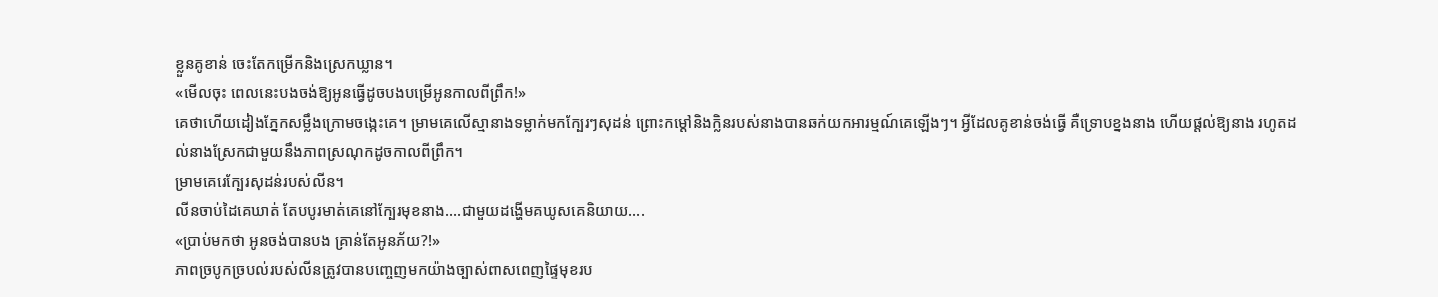ខ្លួនគូខាន់ ចេះតែកម្រើកនិងស្រេកឃ្លាន។
«មើលចុះ ពេលនេះបងចង់ឱ្យអូនធ្វើដូចបងបម្រើអូនកាលពីព្រឹក!»
គេថាហើយដៀងភ្នែកសម្លឹងក្រោមចង្កេះគេ។ ម្រាមគេលើស្មានាងទម្លាក់មកក្បែរៗសុដន់ ព្រោះកម្ដៅនិងក្លិនរបស់នាងបានឆក់យកអារម្មណ៍គេឡើងៗ។ អ្វីដែលគូខាន់ចង់ធ្វើ គឺទ្រោបខ្នងនាង ហើយផ្តល់ឱ្យនាង រហូតដល់នាងស្រែកជាមួយនឹងភាពស្រណុកដូចកាលពីព្រឹក។
ម្រាមគេរេក្បែរសុដន់របស់លីន។
លីនចាប់ដៃគេឃាត់ តែបបូរមាត់គេនៅក្បែរមុខនាង….ជាមួយដង្ហើមគឃូសគេនិយាយ….
«ប្រាប់មកថា អូនចង់បានបង គ្រាន់តែអូនភ័យ?!»
ភាពច្របូកច្របល់របស់លីនត្រូវបានបញ្ចេញមកយ៉ាងច្បាស់ពាសពេញផ្ទៃមុខរប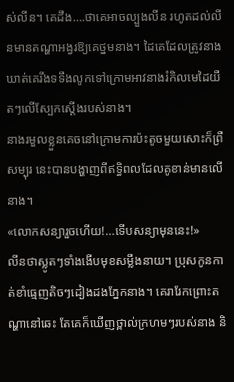ស់លីន។ គេដឹង….ថាគេអាចល្បួងលីន រហូតដល់លីនមានតណ្ហាអង្វរឱ្យគេថ្នមនាង។ ដៃគេដែលត្រូវនាងឃាត់គេរឹងទទឹងលូកទៅក្រោមអាវនាងរំកិលមេដៃយឺតៗលើស្បែកស្តើងរបស់នាង។
នាងរមួលខ្លួនគេចនៅក្រោមការប៉ះតូចមួយសោះក៏ព្រឺសម្បុរ នេះបានបង្ហាញពីឥទ្ធិពលដែលគូខាន់មានលើនាង។
«លោកសន្យារួចហើយ!…ទើបសន្យាមុននេះ!»
លីនថាស្លូតៗទាំងងើបមុខសម្លឹងនាយ។ ប្រុសកូនកាត់ខាំធ្មេញតិចៗដៀងដងភ្នែកនាង។ គេរារែកព្រោះតណ្ហានៅឆេះ តែគេក៏ឃើញថ្ពាល់ក្រហមៗរបស់នាង និ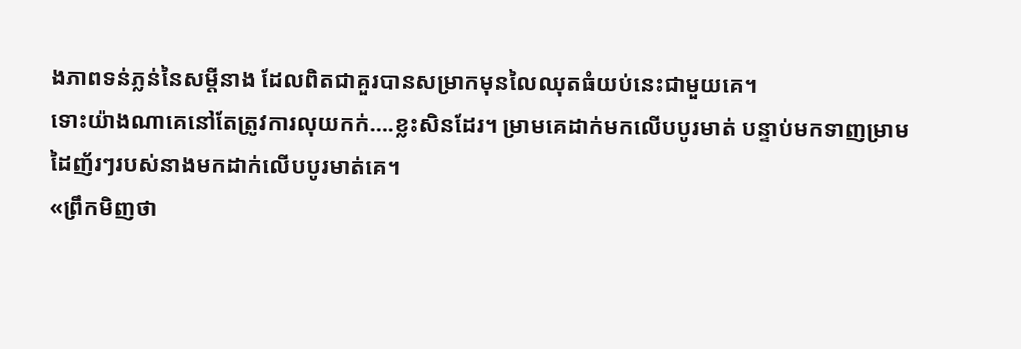ងភាពទន់ភ្លន់នៃសម្តីនាង ដែលពិតជាគួរបានសម្រាកមុនលៃឈុតធំយប់នេះជាមួយគេ។
ទោះយ៉ាងណាគេនៅតែត្រូវការលុយកក់….ខ្លះសិនដែរ។ ម្រាមគេដាក់មកលើបបូរមាត់ បន្ទាប់មកទាញម្រាមដៃញ័រៗរបស់នាងមកដាក់លើបបូរមាត់គេ។
«ព្រឹកមិញថា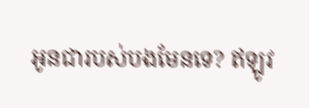អូនជារបស់បងមែនទេ? ឥឡូវ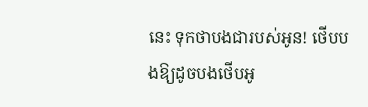នេះ ទុកថាបងជារបស់អូន! ថើបបងឱ្យដូចបងថើបអូ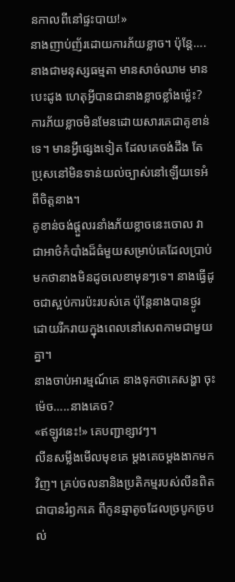នកាលពីនៅផ្ទះបាយ!»
នាងញាប់ញ័រដោយការភ័យខ្លាច។ ប៉ុន្តែ….នាងជាមនុស្សធម្មតា មានសាច់ឈាម មានបេះដូង ហេតុអ្វីបានជានាងខ្លាចខ្លាំងម្ល៉េះ? ការភ័យខ្លាចមិនមែនដោយសារគេជាគូខាន់ទេ។ មានអ្វីផ្សេងទៀត ដែលគេចង់ដឹង តែប្រុសនៅមិនទាន់យល់ច្បាស់នៅឡើយទេអំពីចិត្តនាង។
គូខាន់ចង់ផ្តួលរនាំងភ័យខ្លាចនេះចោល វាជាអាថ៌កំបាំងដ៏ធំមួយសម្រាប់គេដែលប្រាប់មកថានាងមិនដូចលេខាមុនៗទេ។ នាងធ្វើដូចជាស្អប់ការប៉ះរបស់គេ ប៉ុន្តែនាងបានថ្ងូរដោយរីករាយក្នុងពេលនៅសេពកាមជាមួយគ្នា។
នាងចាប់អារម្មណ៍គេ នាងទុកថាគេសង្ហា ចុះម៉េច…..នាងគេច?
«ឥឡូវនេះ!» គេបញ្ជាខ្សាវៗ។
លីនសម្លឹងមើលមុខគេ ម្តងគេចម្តងងាកមកវិញ។ គ្រប់ចលនានិងប្រតិកម្មរបស់លីនពិតជាបានរំឭកគេ ពីកូនឆ្មាតូចដែលច្របូកច្របល់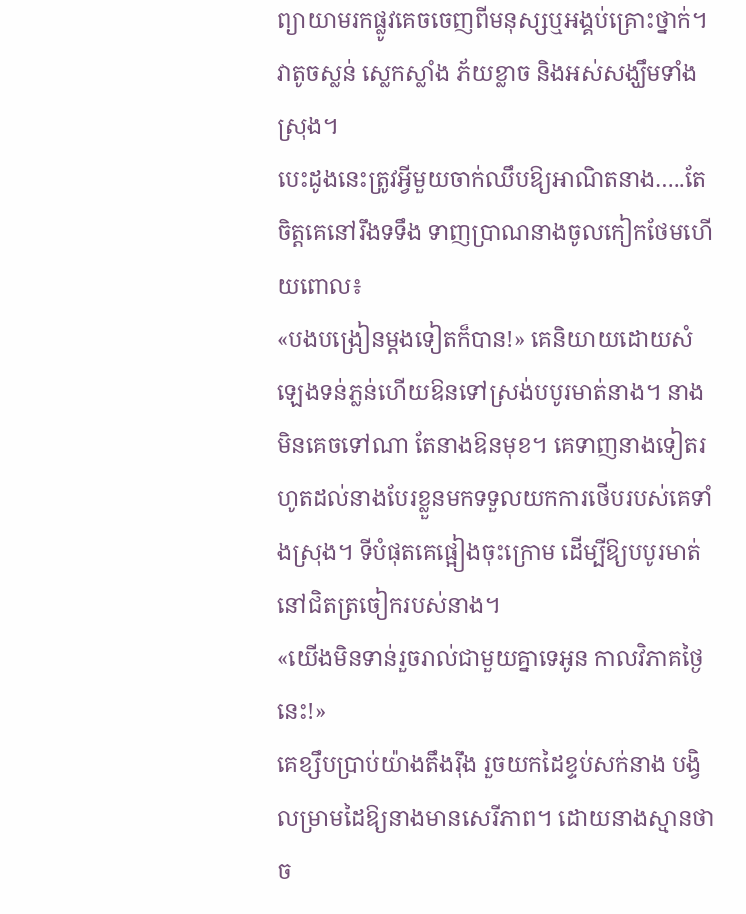ព្យាយាមរកផ្លូវគេចចេញពីមនុស្សឬអង្គប់គ្រោះថ្នាក់។ វាតូចស្លន់ ស្លេកស្លាំង ភ័យខ្លាច និងអស់សង្ឃឹមទាំងស្រុង។
បេះដូងនេះត្រូវអ្វីមួយចាក់ឈឹបឱ្យអាណិតនាង…..តែចិត្តគេនៅរឹងទទឹង ទាញប្រាណនាងចូលកៀកថែមហើយពោល៖
«បងបង្រៀនម្តងទៀតក៏បាន!» គេនិយាយដោយសំឡេងទន់ភ្លន់ហើយឱនទៅស្រង់បបូរមាត់នាង។ នាងមិនគេចទៅណា តែនាងឱនមុខ។ គេទាញនាងទៀតរហូតដល់នាងបែរខ្លួនមកទទួលយកការថើបរបស់គេទាំងស្រុង។ ទីបំផុតគេផ្អៀងចុះក្រោម ដើម្បីឱ្យបបូរមាត់នៅជិតត្រចៀករបស់នាង។
«យើងមិនទាន់រួចរាល់ជាមួយគ្នាទេអូន កាលវិភាគថ្ងៃនេះ!»
គេខ្សឹបប្រាប់យ៉ាងតឹងរ៉ឹង រួចយកដៃខ្ទប់សក់នាង បង្វិលម្រាមដៃឱ្យនាងមានសេរីភាព។ ដោយនាងស្មានថាច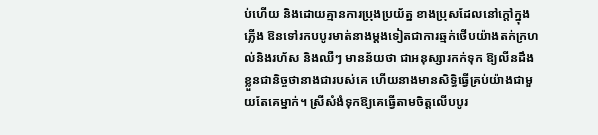ប់ហើយ និងដោយគ្មានការប្រុងប្រយ័ត្ន ខាងប្រុសដែលនៅក្តៅក្នុងភ្លើង ឱនទៅរកបបូរមាត់នាងម្តងទៀតជាការឆ្មក់ថើបយ៉ាងតក់ក្រហល់និងរហ័ស និងឈឺៗ មានន័យថា ជាអនុស្សារកក់ទុក ឱ្យលីនដឹងខ្លួនជានិច្ចថានាងជារបស់គេ ហើយនាងមានសិទ្ធិធ្វើគ្រប់យ៉ាងជាមួយតែគេម្នាក់។ ស្រីសំងំទុកឱ្យគេធ្វើតាមចិត្តលើបបូរ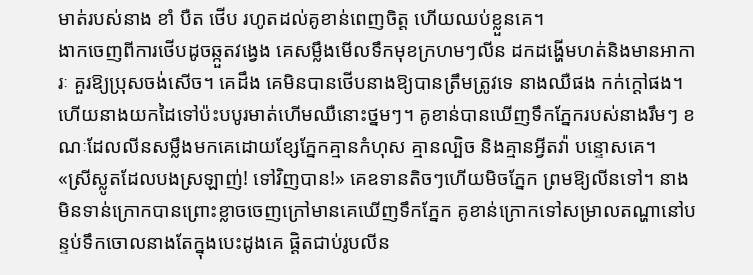មាត់របស់នាង ខាំ បឺត ថើប រហូតដល់គូខាន់ពេញចិត្ត ហើយឈប់ខ្លួនគេ។
ងាកចេញពីការថើបដូចឆ្កួតវង្វេង គេសម្លឹងមើលទឹកមុខក្រហមៗលីន ដកដង្ហើមហត់និងមានអាការៈ គួរឱ្យប្រុសចង់សើច។ គេដឹង គេមិនបានថើបនាងឱ្យបានត្រឹមត្រូវទេ នាងឈឺផង កក់ក្តៅផង។ ហើយនាងយកដៃទៅប៉ះបបូរមាត់ហើមឈឺនោះថ្នមៗ។ គូខាន់បានឃើញទឹកភ្នែករបស់នាងរឹមៗ ខណៈដែលលីនសម្លឹងមកគេដោយខ្សែភ្នែកគ្មានកំហុស គ្មានល្បិច និងគ្មានអ្វីតវ៉ា បន្ទោសគេ។
«ស្រីស្លូតដែលបងស្រឡាញ់! ទៅវិញបាន!» គេឧទានតិចៗហើយមិចភ្នែក ព្រមឱ្យលីនទៅ។ នាងមិនទាន់ក្រោកបានព្រោះខ្លាចចេញក្រៅមានគេឃើញទឹកភ្នែក គូខាន់ក្រោកទៅសម្រាលតណ្ហានៅបន្ទប់ទឹកចោលនាងតែក្នុងបេះដូងគេ ផ្តិតជាប់រូបលីន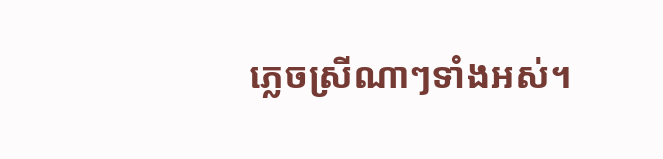ភ្លេចស្រីណាៗទាំងអស់។